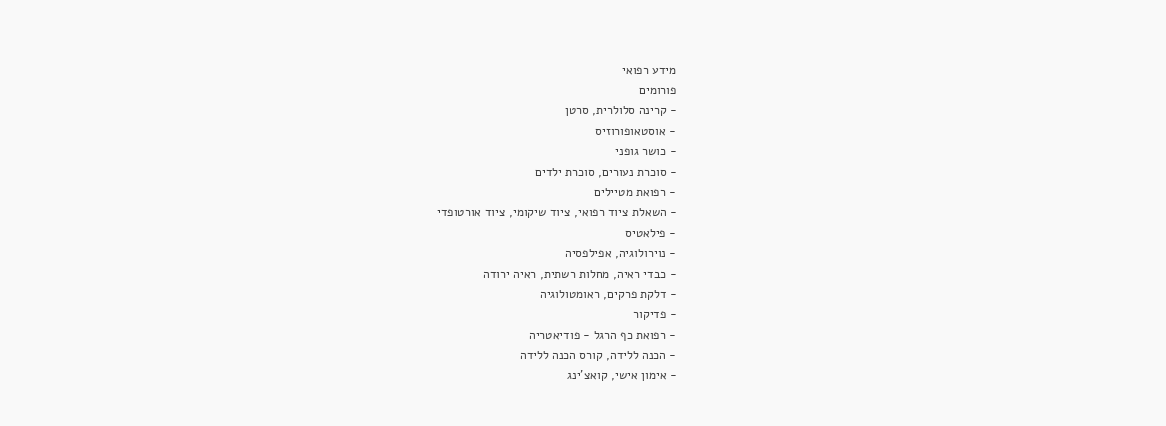מידע רפואי
פורומים
- קרינה סלולרית, סרטן
- אוסטאופורוזיס
- כושר גופני
- סוכרת נעורים, סוכרת ילדים
- רפואת מטיילים
- השאלת ציוד רפואי, ציוד שיקומי, ציוד אורטופדי
- פילאטיס
- נוירולוגיה, אפילפסיה
- כבדי ראיה, מחלות רשתית, ראיה ירודה
- דלקת פרקים, ראומטולוגיה
- פדיקור
- רפואת כף הרגל - פודיאטריה
- הכנה ללידה, קורס הכנה ללידה
- אימון אישי, קואצ'ינג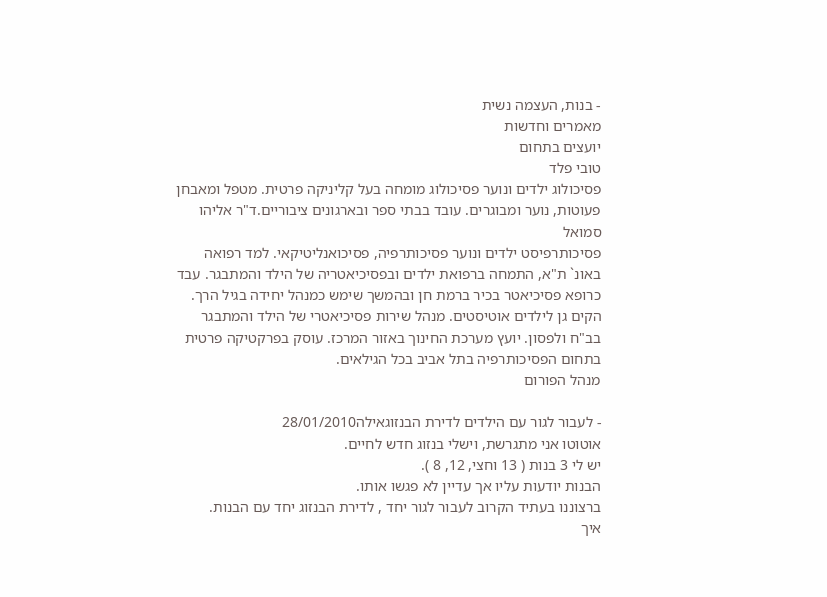- בנות, העצמה נשית
מאמרים וחדשות
יועצים בתחום
טובי פלד
פסיכולוג ילדים ונוער פסיכולוג מומחה בעל קליניקה פרטית. מטפל ומאבחן פעוטות, נוער ומבוגרים. עובד בבתי ספר ובארגונים ציבוריים.ד"ר אליהו סמואל
פסיכותרפיסט ילדים ונוער פסיכותרפיה, פסיכואנליטיקאי. למד רפואה באונ` ת"א, התמחה ברפואת ילדים ובפסיכיאטריה של הילד והמתבגר. עבד כרופא פסיכיאטר בכיר ברמת חן ובהמשך שימש כמנהל יחידה בגיל הרך. הקים גן לילדים אוטיסטים. מנהל שירות פסיכיאטרי של הילד והמתבגר בב"ח ולפסון. יועץ מערכת החינוך באזור המרכז. עוסק בפרקטיקה פרטית בתחום הפסיכותרפיה בתל אביב בכל הגילאים.
מנהל הפורום

- לעבור לגור עם הילדים לדירת הבנזוגאילה28/01/2010
אוטוטו אני מתגרשת, וישלי בנזוג חדש לחיים.
יש לי 3 בנות ( 13 וחצי, 12, 8 ).
הבנות יודעות עליו אך עדיין לא פגשו אותו.
ברצוננו בעתיד הקרוב לעבור לגור יחד , לדירת הבנזוג יחד עם הבנות.
איך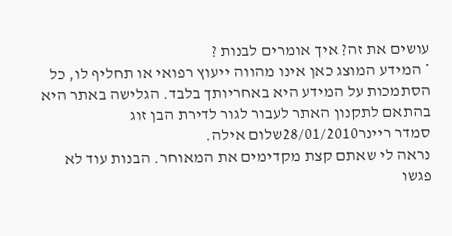עושים את זה? איך אומרים לבנות ?
* המידע המוצג כאן אינו מהווה ייעוץ רפואי או תחליף לו, כל הסתמכות על המידע היא באחריותך בלבד. הגלישה באתר היא בהתאם לתקנון האתר לעבור לגור לדירת הבן זוג
סמדר ריינר28/01/2010שלום אילה.
נראה לי שאתם קצת מקדימים את המאוחר. הבנות עוד לא פגשו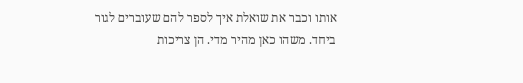אותו וכבר את שואלת איך לספר להם שעוברים לגור ביחד. משהו כאן מהיר מדי. הן צריכות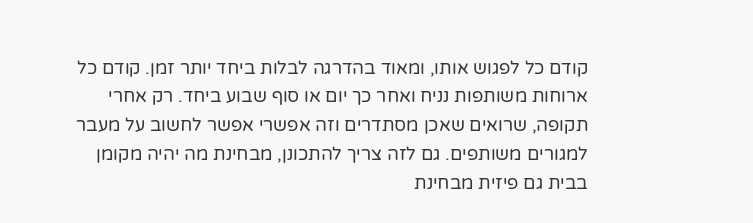קודם כל לפגוש אותו, ומאוד בהדרגה לבלות ביחד יותר זמן. קודם כל ארוחות משותפות נניח ואחר כך יום או סוף שבוע ביחד. רק אחרי תקופה, שרואים שאכן מסתדרים וזה אפשרי אפשר לחשוב על מעבר למגורים משותפים. גם לזה צריך להתכונן, מבחינת מה יהיה מקומן בבית גם פיזית מבחינת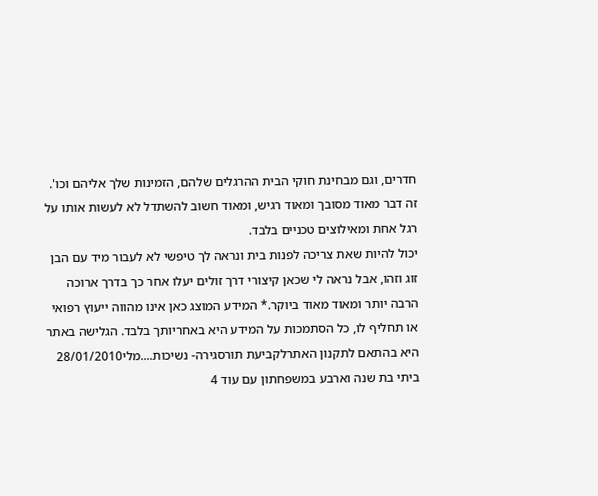חדרים, וגם מבחינת חוקי הבית ההרגלים שלהם, הזמינות שלך אליהם וכו'. זה דבר מאוד מסובך ומאוד רגיש, ומאוד חשוב להשתדל לא לעשות אותו על רגל אחת ומאילוצים טכניים בלבד.
יכול להיות שאת צריכה לפנות בית ונראה לך טיפשי לא לעבור מיד עם הבן זוג וזהו, אבל נראה לי שכאן קיצורי דרך זולים יעלו אחר כך בדרך ארוכה הרבה יותר ומאוד מאוד ביוקר.* המידע המוצג כאן אינו מהווה ייעוץ רפואי או תחליף לו, כל הסתמכות על המידע היא באחריותך בלבד. הגלישה באתר היא בהתאם לתקנון האתרלקביעת תורסגירה- נשיכות....מלי28/01/2010
ביתי בת שנה וארבע במשפחתון עם עוד 4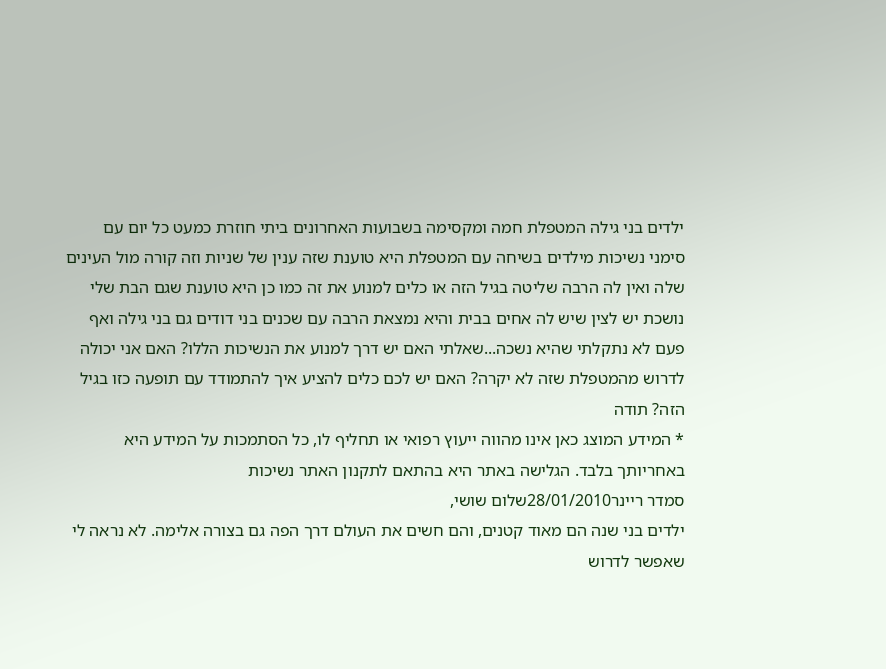ילדים בני גילה המטפלת חמה ומקסימה בשבועות האחרונים ביתי חוזרת כמעט כל יום עם סימני נשיכות מילדים בשיחה עם המטפלת היא טוענת שזה ענין של שניות וזה קורה מול העינים שלה ואין לה הרבה שליטה בגיל הזה או כלים למנוע את זה כמו כן היא טוענת שגם הבת שלי נושכת יש לצין שיש לה אחים בבית והיא נמצאת הרבה עם שכנים בני דודים גם בני גילה ואף פעם לא נתקלתי שהיא נשכה...שאלתי האם יש דרך למנוע את הנשיכות הללו? האם אני יכולה לדרוש מהמטפלת שזה לא יקרה? האם יש לכם כלים להציע איך להתמודד עם תופעה כזו בגיל הזה? תודה
* המידע המוצג כאן אינו מהווה ייעוץ רפואי או תחליף לו, כל הסתמכות על המידע היא באחריותך בלבד. הגלישה באתר היא בהתאם לתקנון האתר נשיכות
סמדר ריינר28/01/2010שלום שושי,
ילדים בני שנה הם מאוד קטנים, והם חשים את העולם דרך הפה גם בצורה אלימה. לא נראה לי שאפשר לדרוש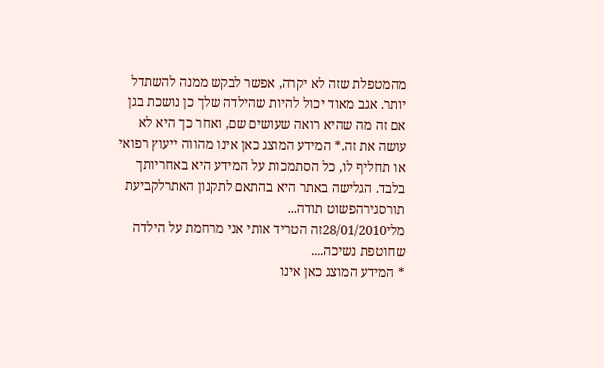מהמטפלת שזה לא יקרה, אפשר לבקש ממנה להשתדל יותר. אגב מאוד יכול להיות שהילדה שלך כן נושכת בגן אם זה מה שהיא רואה שעושים שם, ואחר כך היא לא עושה את זה.* המידע המוצג כאן אינו מהווה ייעוץ רפואי או תחליף לו, כל הסתמכות על המידע היא באחריותך בלבד. הגלישה באתר היא בהתאם לתקנון האתרלקביעת תורסגירהפשוט תודה...
מלי28/01/2010זה הטריד אותי אני מרחמת על הילדה שחוטפת נשיכה....
* המידע המוצג כאן אינו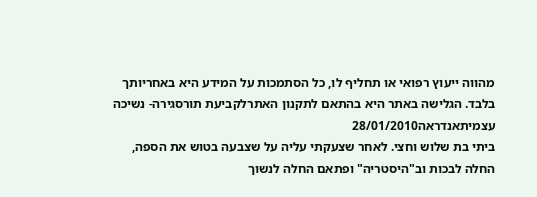מהווה ייעוץ רפואי או תחליף לו, כל הסתמכות על המידע היא באחריותך בלבד. הגלישה באתר היא בהתאם לתקנון האתרלקביעת תורסגירה- נשיכה עצמיתאנדראה28/01/2010
ביתי בת שלוש וחצי. לאחר שצעקתי עליה על שצבעה בטוש את הספה, החלה לבכות וב"היסטריה" ופתאם החלה לנשוך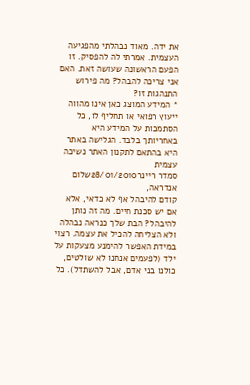את ידה. מאוד נבהלתי מהפגיעה העצמית. אמרתי לה להפסיק. זו הפעם הראשונה שעושה זאת. האם אני צריכה להבהל? מה פירוש התנהגות זו?
* המידע המוצג כאן אינו מהווה ייעוץ רפואי או תחליף לו, כל הסתמכות על המידע היא באחריותך בלבד. הגלישה באתר היא בהתאם לתקנון האתר נשיכה עצמית
סמדר ריינר28/01/2010שלום אנדראה,
קודם להיבהל אף לא כדאי, אלא אם יש סכנת חיים. מה זה נותן להיבהל? הבת שלך כנראה נבהלה ולא הצליחה להכיל את עצמה. רצוי במידת האפשר להימנע מצעקות על ילד (לפעמים אנחנו לא שולטים, כולנו בני אדם, אבל להשתדל). כל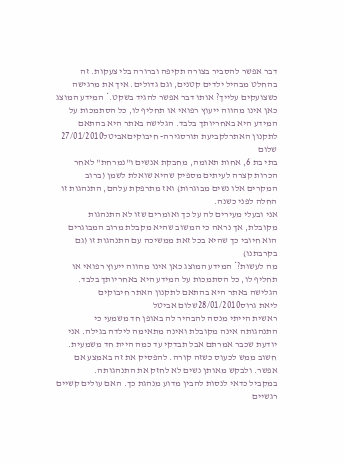דבר אפשר להסביר בצורה תקיפה וברורה בלי צעקות. זה בהחלט מבהיל ילדים קטנים, וגם גדולים. איך את מרגישה כשצועקים עלייך? אותו דבר אפשר להגיד בשקט.* המידע המוצג כאן אינו מהווה ייעוץ רפואי או תחליף לו, כל הסתמכות על המידע היא באחריותך בלבד. הגלישה באתר היא בהתאם לתקנון האתרלקביעת תורסגירה- חיבוקיםאביטל27/01/2010
שלום
בתי בת 6, אחות תאומה, מחבקת אנשים ו"נמרחת" לאחר הכרות קצרה לעיתים מספיק שהיא שואלת לשמן (ברוב המקרים אלו נשים מבוגרות) ואז מתרפקת עלהם, התנהגות זו החלה לפני כשנה.
אני ובעלי מעירים לה על כך ואומרים שזו לא התנהגות מקובלת, אך נראה כי המשוב שהיא מקבלת מרוב המבוגרים הוא חיובי כך שהיא בכל זאת ממשיכה עם התנהגות זו (גם בקרבתנו)
מה לעשות?* המידע המוצג כאן אינו מהווה ייעוץ רפואי או תחליף לו, כל הסתמכות על המידע היא באחריותך בלבד. הגלישה באתר היא בהתאם לתקנון האתר חיבוקים
ליאת גרוס28/01/2010שלום אביטל
ראשית הייתי מנסה להבהיר לה באופן חד משמעי כי התנהגותה אינה מקובלת ואינה מתאימה לילדה בגילה. אני יודעת שכבר אמרתם אבל תבדקי עד כמה היית חד משמעית. חשוב ממש לכעוס כשזה קורה. להפסיק את זה באמצע אם אפשר. ולבקש מאותן נשים לא לחזק את התנהגותה.
במקביל כדאי לנסות להבין מדוע מנהגת כך. האם עולים קשיים רגשיים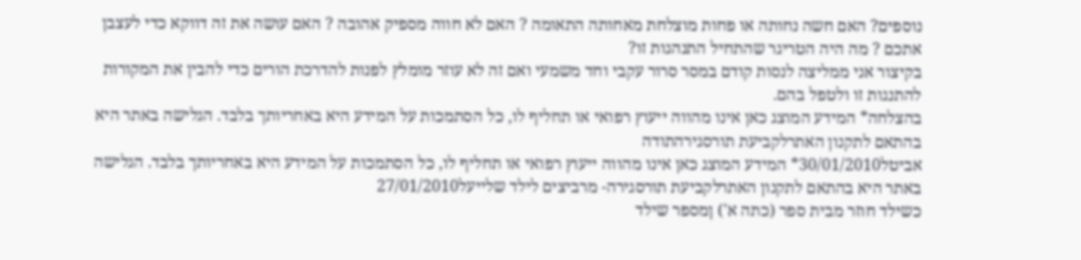נוספים? האם חשה נחותה או פחות מוצלחת מאחותה התאומה ? האם לא חווה מספיק אהובה ? האם עושה את זה דווקא כדי לעצבן אתכם ? מה היה הטריגר שהתחיל התנהגות זו?
בקיצור אני ממליצה לנסות קודם במסר סרור עקבי וחד משמעי ואם זה לא עוזר מומלץ לפנות להדרכת הורים כדי להבין את המקורות להתנגות זו ולטפל בהם.
בהצלחה* המידע המוצג כאן אינו מהווה ייעוץ רפואי או תחליף לו, כל הסתמכות על המידע היא באחריותך בלבד. הגלישה באתר היא בהתאם לתקנון האתרלקביעת תורסגירהתודה
אביטל30/01/2010* המידע המוצג כאן אינו מהווה ייעוץ רפואי או תחליף לו, כל הסתמכות על המידע היא באחריותך בלבד. הגלישה באתר היא בהתאם לתקנון האתרלקביעת תורסגירה- מרביצים לילד שלייעל27/01/2010
כשילד חוזר מבית ספר (כתה א') ןמספר שילד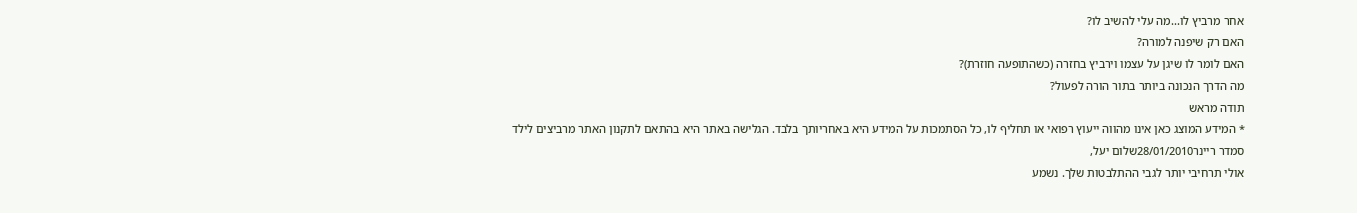אחר מרביץ לו...מה עלי להשיב לו?
האם רק שיפנה למורה?
האם לומר לו שיגן על עצמו וירביץ בחזרה (כשהתופעה חוזרת)?
מה הדרך הנכונה ביותר בתור הורה לפעול?
תודה מראש
* המידע המוצג כאן אינו מהווה ייעוץ רפואי או תחליף לו, כל הסתמכות על המידע היא באחריותך בלבד. הגלישה באתר היא בהתאם לתקנון האתר מרביצים לילד
סמדר ריינר28/01/2010שלום יעל,
אולי תרחיבי יותר לגבי ההתלבטות שלך. נשמע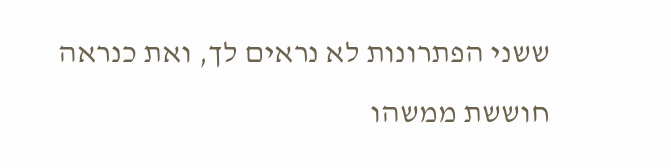ששני הפתרונות לא נראים לך, ואת כנראה חוששת ממשהו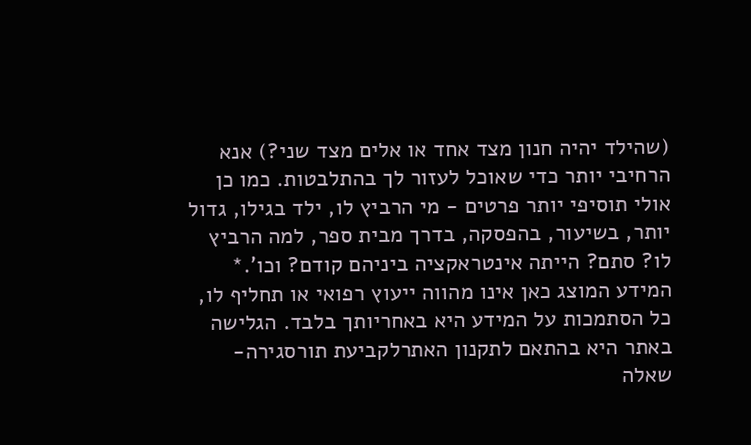(שהילד יהיה חנון מצד אחד או אלים מצד שני?) אנא הרחיבי יותר כדי שאוכל לעזור לך בהתלבטות. כמו כן אולי תוסיפי יותר פרטים - מי הרביץ לו, ילד בגילו, גדול יותר, בשיעור, בהפסקה, בדרך מבית ספר, למה הרביץ לו? סתם? הייתה אינטראקציה ביניהם קודם? וכו'.* המידע המוצג כאן אינו מהווה ייעוץ רפואי או תחליף לו, כל הסתמכות על המידע היא באחריותך בלבד. הגלישה באתר היא בהתאם לתקנון האתרלקביעת תורסגירה- שאלה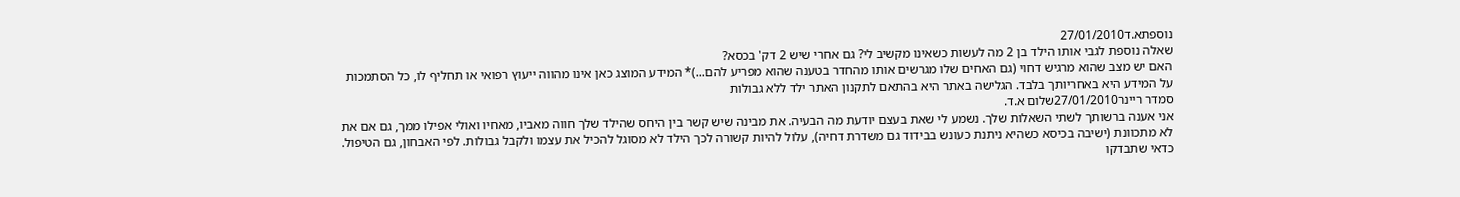נוספתא.ד27/01/2010
שאלה נוספת לגבי אותו הילד בן 2 מה לעשות כשאינו מקשיב לי? גם אחרי שיש 2 דק' בכסא?
האם יש מצב שהוא מרגיש דחוי (גם האחים שלו מגרשים אותו מהחדר בטענה שהוא מפריע להם...)* המידע המוצג כאן אינו מהווה ייעוץ רפואי או תחליף לו, כל הסתמכות על המידע היא באחריותך בלבד. הגלישה באתר היא בהתאם לתקנון האתר ילד ללא גבולות
סמדר ריינר27/01/2010שלום א.ד.
אני אענה ברשותך לשתי השאלות שלך. נשמע לי שאת בעצם יודעת מה הבעיה. את מבינה שיש קשר בין היחס שהילד שלך חווה מאביו, מאחיו ואולי אפילו ממך, גם אם את לא מתכוונת (ישיבה בכיסא כשהיא ניתנת כעונש בבידוד גם משדרת דחיה), עלול להיות קשורה לכך הילד לא מסוגל להכיל את עצמו ולקבל גבולות. לפי האבחון, גם הטיפול. כדאי שתבדקו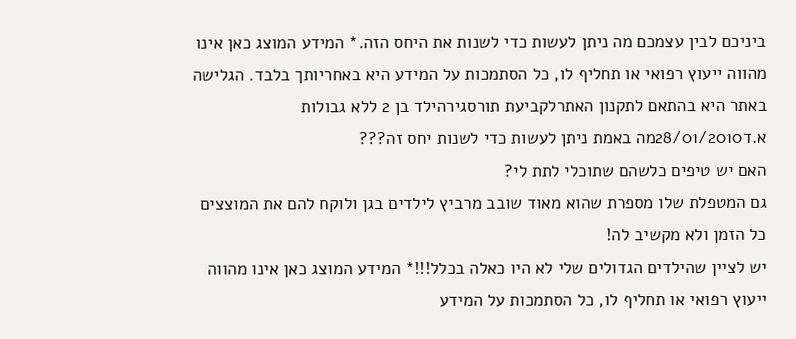ביניכם לבין עצמכם מה ניתן לעשות כדי לשנות את היחס הזה.* המידע המוצג כאן אינו מהווה ייעוץ רפואי או תחליף לו, כל הסתמכות על המידע היא באחריותך בלבד. הגלישה באתר היא בהתאם לתקנון האתרלקביעת תורסגירהילד בן 2 ללא גבולות
א.ד28/01/2010מה באמת ניתן לעשות כדי לשנות יחס זה???
האם יש טיפים כלשהם שתוכלי לתת לי?
גם המטפלת שלו מספרת שהוא מאוד שובב מרביץ לילדים בגן ולוקח להם את המוצצים כל הזמן ולא מקשיב לה!
יש לציין שהילדים הגדולים שלי לא היו כאלה בכלל!!!* המידע המוצג כאן אינו מהווה ייעוץ רפואי או תחליף לו, כל הסתמכות על המידע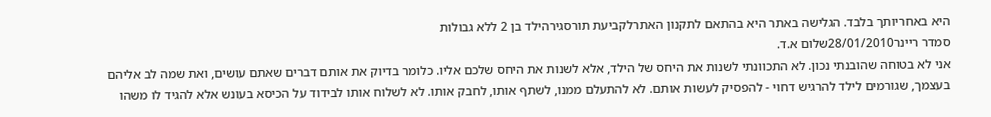היא באחריותך בלבד. הגלישה באתר היא בהתאם לתקנון האתרלקביעת תורסגירהילד בן 2 ללא גבולות
סמדר ריינר28/01/2010שלום א.ד.
אני לא בטוחה שהובנתי נכון. לא התכוונתי לשנות את היחס של הילד, אלא לשנות את היחס שלכם אליו. כלומר בדיוק את אותם דברים שאתם עושים, ואת שמה לב אליהם בעצמך, שגורמים לילד להרגיש דחוי - להפסיק לעשות אותם. לא להתעלם ממנו, לשתף אותו, לחבק אותו. לא לשלוח אותו לבידוד על הכיסא בעונש אלא להגיד לו משהו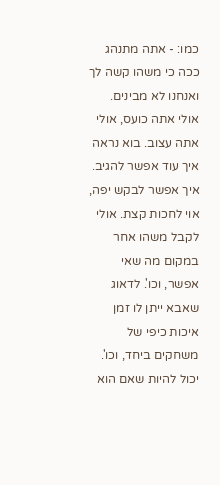כמו: - אתה מתנהג ככה כי משהו קשה לך ואנחנו לא מבינים. אולי אתה כועס, אולי אתה עצוב. בוא נראה איך עוד אפשר להגיב. איך אפשר לבקש יפה, אוי לחכות קצת. אולי לקבל משהו אחר במקום מה שאי אפשר, וכו'. לדאוג שאבא ייתן לו זמן איכות כיפי של משחקים ביחד, וכו'.
יכול להיות שאם הוא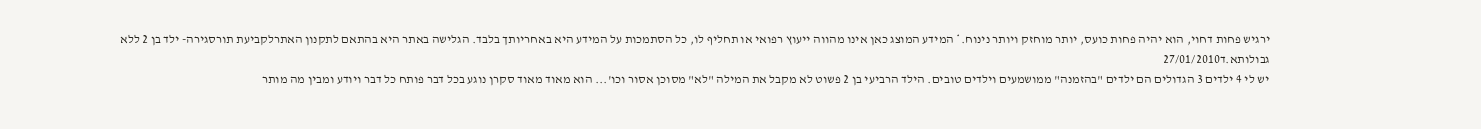ירגיש פחות דחוי, הוא יהיה פחות כועס, יותר מוחזק ויותר נינוח.* המידע המוצג כאן אינו מהווה ייעוץ רפואי או תחליף לו, כל הסתמכות על המידע היא באחריותך בלבד. הגלישה באתר היא בהתאם לתקנון האתרלקביעת תורסגירה- ילד בן 2 ללא גבולותא.ד27/01/2010
יש לי 4 ילדים 3 הגדולים הם ילדים "בהזמנה" ממושמעים וילדים טובים. הילד הרביעי בן 2 פשוט לא מקבל את המילה "לא" מסוכן אסור וכו'... הוא מאוד מאוד סקרן נוגע בכל דבר פותח כל דבר ויודע ומבין מה מותר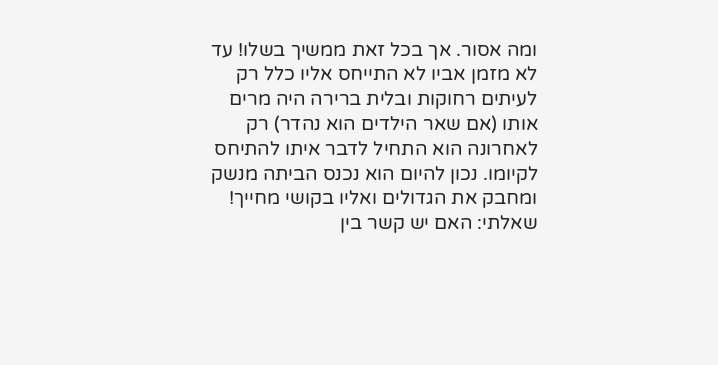ומה אסור. אך בכל זאת ממשיך בשלו! עד לא מזמן אביו לא התייחס אליו כלל רק לעיתים רחוקות ובלית ברירה היה מרים אותו (אם שאר הילדים הוא נהדר) רק לאחרונה הוא התחיל לדבר איתו להתיחס לקיומו. נכון להיום הוא נכנס הביתה מנשק ומחבק את הגדולים ואליו בקושי מחייך! שאלתי: האם יש קשר בין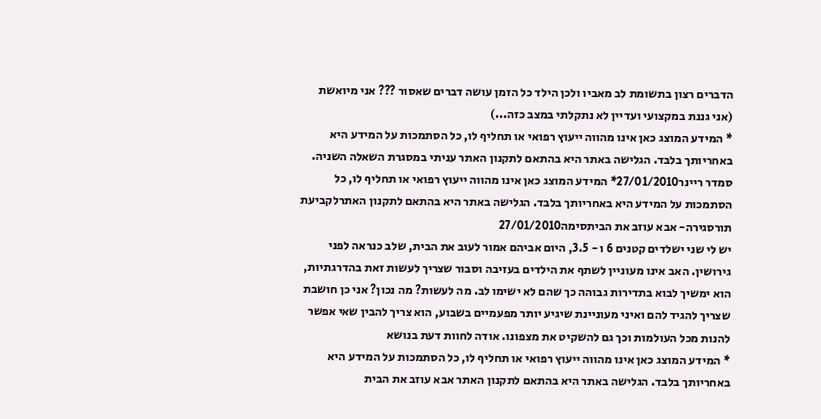הדברים רצון בתשומת לב מאביו ולכן הילד כל הזמן עושה דברים שאסור ??? אני מיואשת (אני גננת במקצועי ועדיין לא נתקלתי במצב כזה...)
* המידע המוצג כאן אינו מהווה ייעוץ רפואי או תחליף לו, כל הסתמכות על המידע היא באחריותך בלבד. הגלישה באתר היא בהתאם לתקנון האתר עניתי במסגרת השאלה השניה.
סמדר ריינר27/01/2010* המידע המוצג כאן אינו מהווה ייעוץ רפואי או תחליף לו, כל הסתמכות על המידע היא באחריותך בלבד. הגלישה באתר היא בהתאם לתקנון האתרלקביעת תורסגירה- אבא עוזב את הביתסימה27/01/2010
יש לי שני ישלדים קטנים 6 ו - 3.5, היום אביהם אמור לעוב את הבית, שלב כנראה לפני גירושין. האב אינו מעוניין לשתף את הילדים בעזיבה וסבור שצריך לעשות זאת בהדרגתיות, הוא ימשיך לבוא בתדירות גבוהה כך שהם לא ישימו לב. מה לעשות? מה נכון? אני כן חושבת שצריך להגיד להם ואיני מעוניינת שיגיע יותר מפעמיים בשבוע, הוא צריך להבין שאי אפשר להנות מכל העולמות וכך גם להשקיט את מצפונו. אודה לחוות דעת בנושא
* המידע המוצג כאן אינו מהווה ייעוץ רפואי או תחליף לו, כל הסתמכות על המידע היא באחריותך בלבד. הגלישה באתר היא בהתאם לתקנון האתר אבא עוזב את הבית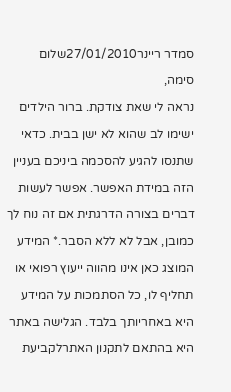סמדר ריינר27/01/2010שלום סימה,
נראה לי שאת צודקת. ברור הילדים ישימו לב שהוא לא ישן בבית. כדאי שתנסו להגיע להסכמה ביניכם בעניין הזה במידת האפשר. אפשר לעשות דברים בצורה הדרגתית אם זה נוח לך כמובן, אבל לא ללא הסבר.* המידע המוצג כאן אינו מהווה ייעוץ רפואי או תחליף לו, כל הסתמכות על המידע היא באחריותך בלבד. הגלישה באתר היא בהתאם לתקנון האתרלקביעת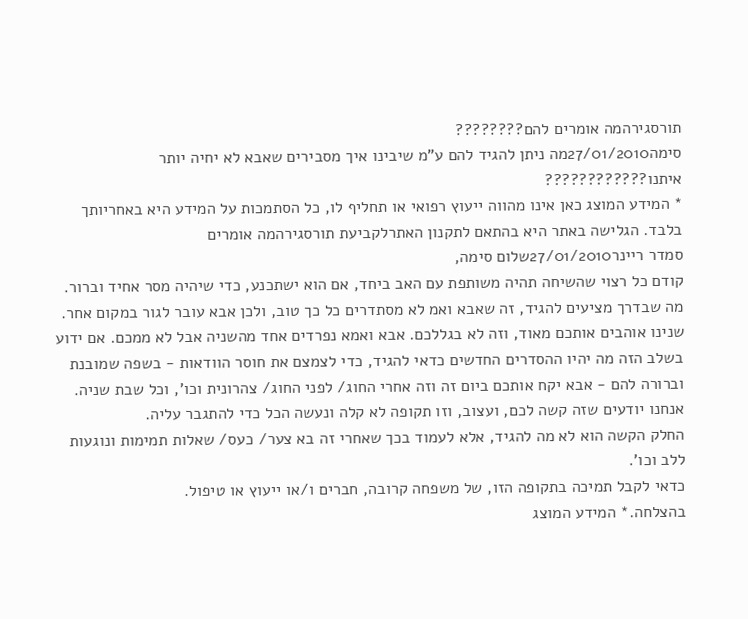תורסגירהמה אומרים להם????????
סימה27/01/2010מה ניתן להגיד להם ע"מ שיבינו איך מסבירים שאבא לא יחיה יותר איתנו????????????
* המידע המוצג כאן אינו מהווה ייעוץ רפואי או תחליף לו, כל הסתמכות על המידע היא באחריותך בלבד. הגלישה באתר היא בהתאם לתקנון האתרלקביעת תורסגירהמה אומרים
סמדר ריינר27/01/2010שלום סימה,
קודם כל רצוי שהשיחה תהיה משותפת עם האב ביחד, אם הוא ישתכנע, כדי שיהיה מסר אחיד וברור. מה שבדרך מציעים להגיד, זה שאבא ואמ לא מסתדרים כל כך טוב, ולכן אבא עובר לגור במקום אחר. שנינו אוהבים אותכם מאוד, וזה לא בגללכם. אבא ואמא נפרדים אחד מהשניה אבל לא ממכם. אם ידוע בשלב הזה מה יהיו ההסדרים החדשים כדאי להגיד, כדי לצמצם את חוסר הוודאות - בשפה שמובנת וברורה להם - אבא יקח אותכם ביום זה וזה אחרי החוג/ לפני החוג/ צהרונית וכו', וכל שבת שניה. אנחנו יודעים שזה קשה לכם, ועצוב, וזו תקופה לא קלה ונעשה הכל כדי להתגבר עליה.
החלק הקשה הוא לא מה להגיד, אלא לעמוד בכך שאחרי זה בא צער/ כעס/ שאלות תמימות ונוגעות ללב וכו'.
כדאי לקבל תמיכה בתקופה הזו, של משפחה קרובה, חברים ו/או ייעוץ או טיפול.
בהצלחה.* המידע המוצג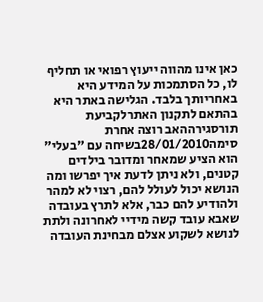כאן אינו מהווה ייעוץ רפואי או תחליף לו, כל הסתמכות על המידע היא באחריותך בלבד. הגלישה באתר היא בהתאם לתקנון האתרלקביעת תורסגירההאב רוצה אחרת
סימה28/01/2010בשיחה עם "בעלי" הוא הציע שמאחר ומדובר בילדים קטנים, ולא ניתן לדעת איך יפרשו ומה הנושא יכול לעולל להם, רצוי לא למהר ולהודיע להם כבר, אלא לתרץ בעובדה שאבא עובד קשה מידיי לאחרונה ולתת לנושא לשקוע אצלם מבחינת העובדה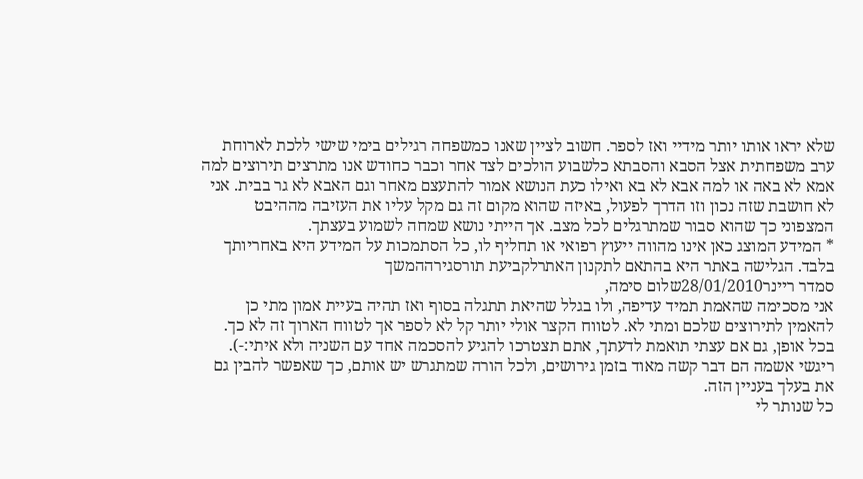שלא יראו אותו יותר מידיי ואז לספר. חשוב לציין שאנו כמשפחה רגילים בימי שישי ללכת לארוחת ערב משפחתית אצל הסבא והסבתא כלשבוע הולכים לצד אחר וכבר כחודש אנו מתרצים תירוצים למה אמא לא באה או למה אבא לא בא ואילו כעת הנושא אמור להתעצם מאחר וגם האבא לא גר בבית. אני לא חושבת שזה נכון וזו הדרך לפעול, באיזה שהוא מקום זה גם מקל עליו את העזיבה מההיבט המצפוני כך שהוא סבור שמתרגלים לכל מצב. אך הייתי נושא שמחה לשמוע בעצתך.
* המידע המוצג כאן אינו מהווה ייעוץ רפואי או תחליף לו, כל הסתמכות על המידע היא באחריותך בלבד. הגלישה באתר היא בהתאם לתקנון האתרלקביעת תורסגירההמשך
סמדר ריינר28/01/2010שלום סימה,
אני מסכימה שהאמת תמיד עדיפה, ולו בגלל שהיאת תתגלה בסוף ואז תהיה בעיית אמון מתי כן להאמין לתירוצים שלכם ומתי לא. לטווח הקצר אולי יותר קל לא לספר אך לטווח הארוך זה לא כך.
בכל אופן, גם אם עצתי תואמת לדעתך, אתם תצטרכו להגיע להסכמה אחד עם השניה ולא איתי:-).
ריגשי אשמה הם דבר קשה מאוד בזמן גירושים, ולכל הורה שמתגרש יש אותם, כך שאפשר להבין גם את בעלך בעניין הזה.
כל שנותר לי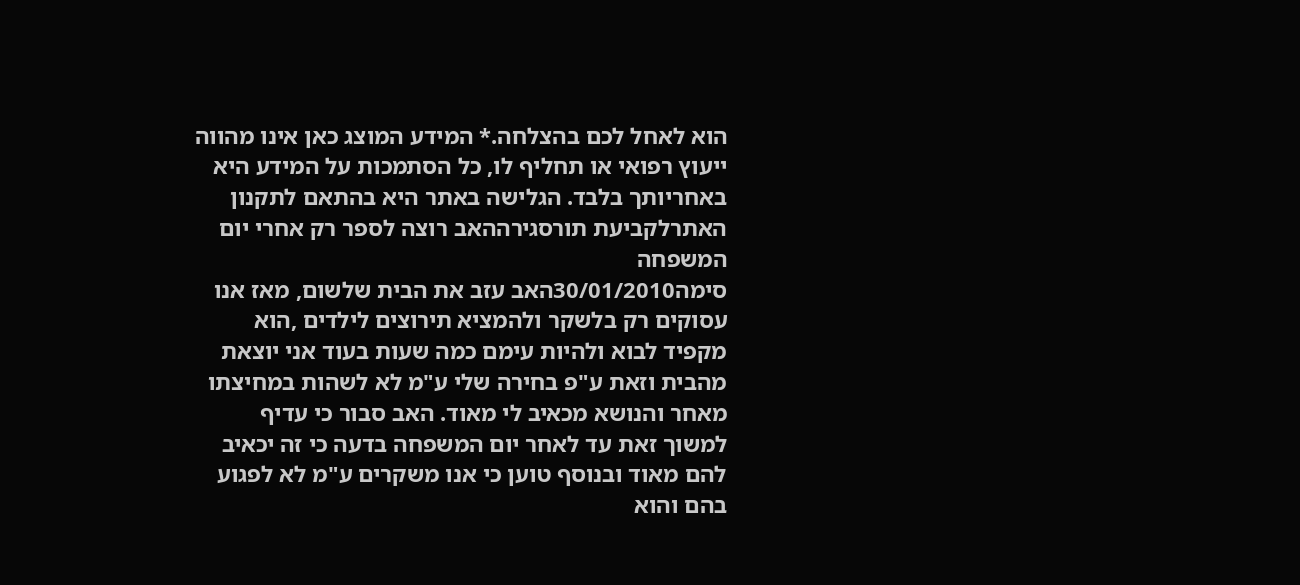הוא לאחל לכם בהצלחה.* המידע המוצג כאן אינו מהווה ייעוץ רפואי או תחליף לו, כל הסתמכות על המידע היא באחריותך בלבד. הגלישה באתר היא בהתאם לתקנון האתרלקביעת תורסגירההאב רוצה לספר רק אחרי יום המשפחה
סימה30/01/2010האב עזב את הבית שלשום, מאז אנו עסוקים רק בלשקר ולהמציא תירוצים לילדים ,הוא מקפיד לבוא ולהיות עימם כמה שעות בעוד אני יוצאת מהבית וזאת ע"פ בחירה שלי ע"מ לא לשהות במחיצתו מאחר והנושא מכאיב לי מאוד. האב סבור כי עדיף למשוך זאת עד לאחר יום המשפחה בדעה כי זה יכאיב להם מאוד ובנוסף טוען כי אנו משקרים ע"מ לא לפגוע בהם והוא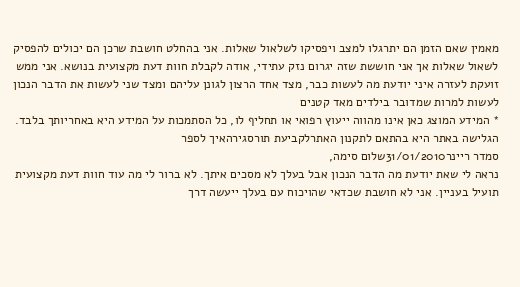מאמין שאם הזמן הם יתרגלו למצב ויפסיקו לשלאול שאלות. אני בהחלט חושבת שרכן הם יכולים להפסיק לשאול שאלות אך אני חוששת שזה יגרום נזק עתידי, אודה לקבלת חוות דעת מקצועית בנושא. אני ממש זועקת לעזרה איני יודעת מה לעשות כבר, מצד אחד הרצון לגונן עליהם ומצד שני לעשות את הדבר הנכון לעשות למרות שמדובר בילדים מאד קטנים
* המידע המוצג כאן אינו מהווה ייעוץ רפואי או תחליף לו, כל הסתמכות על המידע היא באחריותך בלבד. הגלישה באתר היא בהתאם לתקנון האתרלקביעת תורסגירהאיך לספר
סמדר ריינר31/01/2010שלום סימה,
נראה לי שאת יודעת מה הדבר הנכון אבל בעלך לא מסכים איתך. לא ברור לי מה עוד חוות דעת מקצועית תועיל בעניין. אני לא חושבת שכדאי שהויכוח עם בעלך ייעשה דרך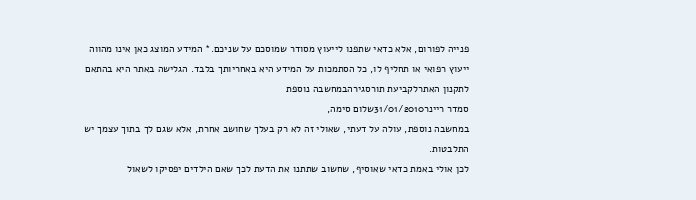פנייה לפורום, אלא כדאי שתפנו לייעוץ מסודר שמוסכם על שניכם.* המידע המוצג כאן אינו מהווה ייעוץ רפואי או תחליף לו, כל הסתמכות על המידע היא באחריותך בלבד. הגלישה באתר היא בהתאם לתקנון האתרלקביעת תורסגירהבמחשבה נוספת
סמדר ריינר31/01/2010שלום סימה,
במחשבה נוספת, עולה על דעתי, שאולי זה לא רק בעלך שחושב אחרת, אלא שגם לך בתוך עצמך יש התלבטות.
לכן אולי באמת כדאי שאוסיף, שחשוב שתתנו את הדעת לכך שאם הילדים יפסיקו לשאול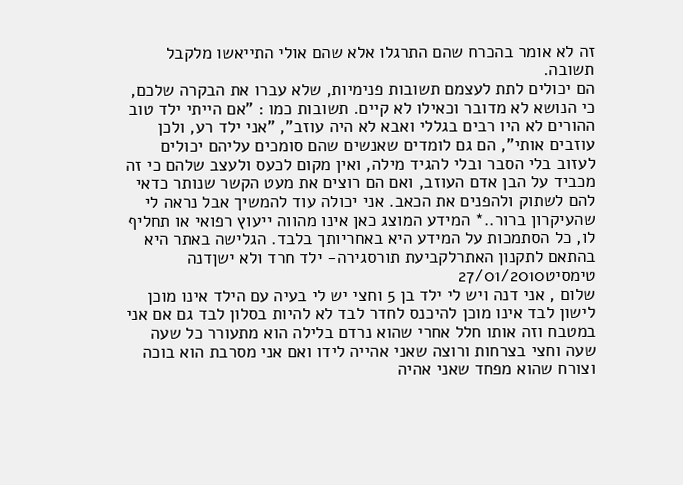זה לא אומר בהכרח שהם התרגלו אלא שהם אולי התייאשו מלקבל תשובה.
הם יכולים לתת לעצמם תשובות פנימיות, שלא עברו את הבקרה שלכם, כי הנושא לא מדובר וכאילו לא קיים. תשובות כמו : "אם הייתי ילד טוב ההורים לא היו רבים בגללי ואבא לא היה עוזב", "אני ילד רע, ולכן עוזבים אותי", הם גם לומדים שאנשים שהם סומכים עליהם יכולים לעזוב בלי הסבר ובלי להגיד מילה, ואין מקום לכעס ולעצב שלהם כי זה מכביד על הבן אדם העוזב, ואם הם רוצים את מעט הקשר שנותר כדאי להם לשתוק ולהפנים את הכאב. אני יכולה עוד להמשיך אבל נראה לי שהעיקרון ברור..* המידע המוצג כאן אינו מהווה ייעוץ רפואי או תחליף לו, כל הסתמכות על המידע היא באחריותך בלבד. הגלישה באתר היא בהתאם לתקנון האתרלקביעת תורסגירה- ילד חרד ולא ישןדנה טימסיט27/01/2010
שלום , אני דנה ויש לי ילד בן 5 וחצי יש לי בעיה עם הילד אינו מוכן לישון לבד אינו מוכן להיכנס לחדר לבד לא להיות בסלון לבד גם אם אני במטבח וזה אותו חלל אחרי שהוא נרדם בלילה הוא מתעורר כל שעה שעה וחצי בצרחות ורוצה שאני אהייה לידו ואם אני מסרבת הוא בוכה וצורח שהוא מפחד שאני אהיה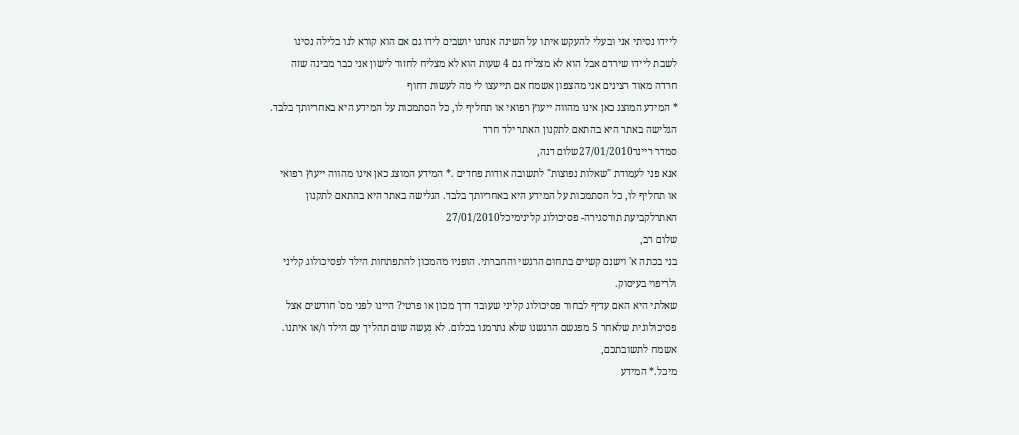ליידו נסיתי אני ובעלי להעקש איתו על השינה אנחנו יושבים לידו גם אם הוא קורא לנו בלילה נסינו לשבת ליידו שירדם אבל הוא לא מצליח גם 4 שעות הוא לא מצליח לחזור לישון אני כבר מבינה שזה חרדה מאוד רצינים אני מהצפון אשמח אם תייעצו לי מה לעשות דחוף
* המידע המוצג כאן אינו מהווה ייעוץ רפואי או תחליף לו, כל הסתמכות על המידע היא באחריותך בלבד. הגלישה באתר היא בהתאם לתקנון האתר ילד חרד
סמדר ריינר27/01/2010שלום דנה,
אנא פני לעמודת "שאלות נפוצות" לתשובה אודות פחדים .* המידע המוצג כאן אינו מהווה ייעוץ רפואי או תחליף לו, כל הסתמכות על המידע היא באחריותך בלבד. הגלישה באתר היא בהתאם לתקנון האתרלקביעת תורסגירה- פסיכולוג קלינימיכל27/01/2010
שלום רב,
בני בכתה א' וישנם קשיים בתחום הרגשי והחברתי. הופניו מהמכון להתפתחות הילד לפסיכולוג קליני ולריפוי בעיסוק.
שאלתי היא האם עדיף לבחור פסיכולוג קליני שעובד דרך מכון או פרטי? היינו לפני מס' חודשים אצל פסיכולוגית שלאחר 5 מפגשם הרגשנו שלא נתרמנו בכלום. לא נעשה שום תהליך עם הילד ו/או איתנו.
אשמח לתשובתכם,
מיכל.* המידע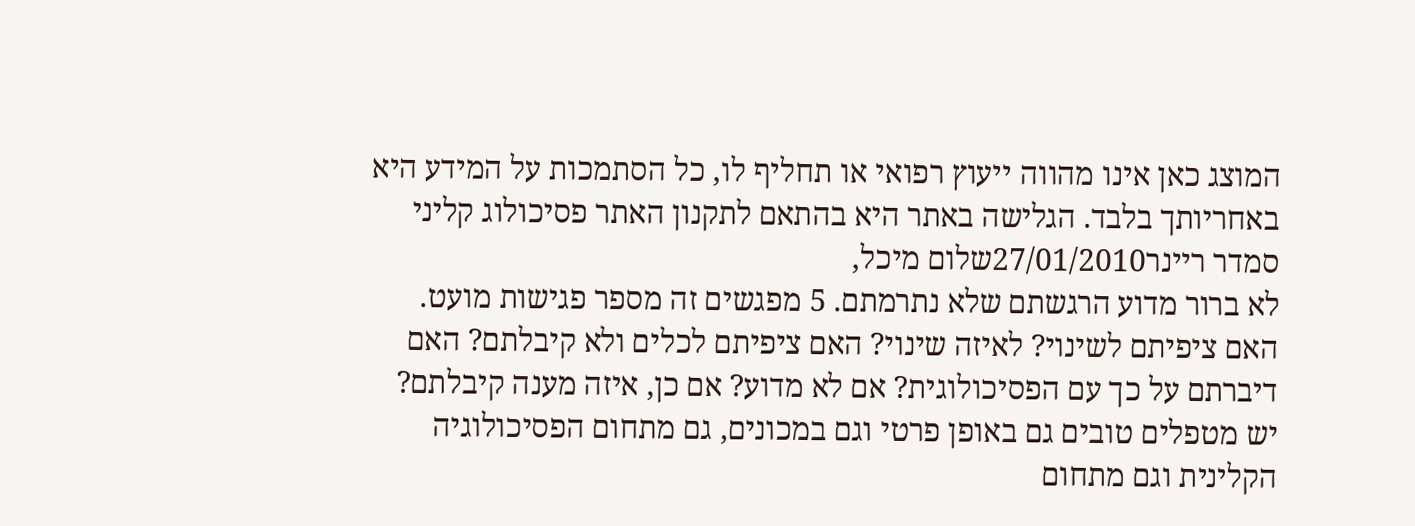המוצג כאן אינו מהווה ייעוץ רפואי או תחליף לו, כל הסתמכות על המידע היא באחריותך בלבד. הגלישה באתר היא בהתאם לתקנון האתר פסיכולוג קליני
סמדר ריינר27/01/2010שלום מיכל,
לא ברור מדוע הרגשתם שלא נתרמתם. 5 מפגשים זה מספר פגישות מועט. האם ציפיתם לשינוי? לאיזה שינוי? האם ציפיתם לכלים ולא קיבלתם? האם דיברתם על כך עם הפסיכולוגית? אם לא מדוע? אם כן, איזה מענה קיבלתם?
יש מטפלים טובים גם באופן פרטי וגם במכונים, גם מתחום הפסיכולוגיה הקלינית וגם מתחום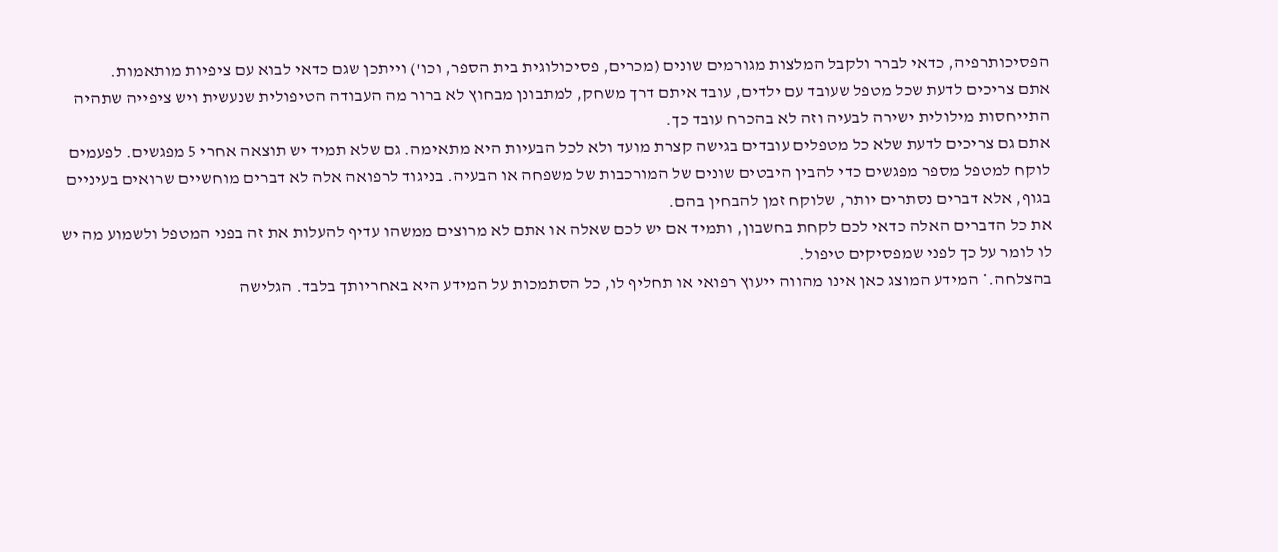הפסיכותרפיה, כדאי לברר ולקבל המלצות מגורמים שונים (מכרים, פסיכולוגית בית הספר, וכו') וייתכן שגם כדאי לבוא עם ציפיות מותאמות.
אתם צריכים לדעת שכל מטפל שעובד עם ילדים, עובד איתם דרך משחק, למתבונן מבחוץ לא ברור מה העבודה הטיפולית שנעשית ויש ציפייה שתהיה התייחסות מילולית ישירה לבעיה וזה לא בהכרח עובד כך.
אתם גם צריכים לדעת שלא כל מטפלים עובדים בגישה קצרת מועד ולא לכל הבעיות היא מתאימה. גם שלא תמיד יש תוצאה אחרי 5 מפגשים. לפעמים לוקח למטפל מספר מפגשים כדי להבין היבטים שונים של המורכבות של משפחה או הבעיה. בניגוד לרפואה אלה לא דברים מוחשיים שרואים בעיניים בגוף, אלא דברים נסתרים יותר, שלוקח זמן להבחין בהם.
את כל הדברים האלה כדאי לכם לקחת בחשבון, ותמיד אם יש לכם שאלה או אתם לא מרוצים ממשהו עדיף להעלות את זה בפני המטפל ולשמוע מה יש לו לומר על כך לפני שמפסיקים טיפול.
בהצלחה.* המידע המוצג כאן אינו מהווה ייעוץ רפואי או תחליף לו, כל הסתמכות על המידע היא באחריותך בלבד. הגלישה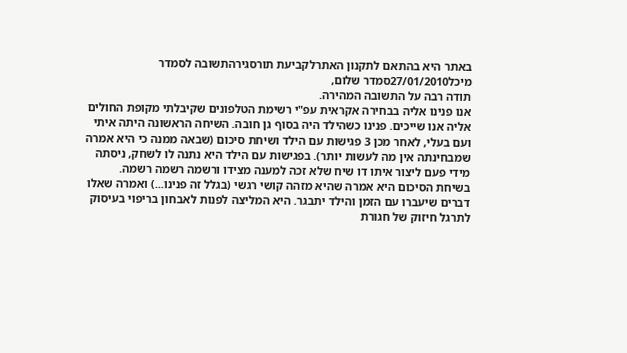באתר היא בהתאם לתקנון האתרלקביעת תורסגירהתשובה לסמדר
מיכל27/01/2010סמדר שלום,
תודה רבה על התשובה המהירה.
אנו פנינו אליה בבחירה אקראית עפ"י רשימת הטלפונים שקיבלתי מקופת החולים אליה אנו שייכים. פנינו כשהילד היה בסוף גן חובה. השיחה הראשונה היתה איתי ועם בעלי, לאחר מכן 3 פגישות עם הילד ושיחת סיכום (שבאה ממנה כי היא אמרה שמבחינתה אין מה לעשות יותר). בפגישות עם הילד היא נתנה לו לשחק, ניסתה מידי פעם ליצור איתו דו שיח שלא זכה למענה מצידו ורשמה רשמה רשמה.
בשיחת הסיכום היא אמרה שהיא מזהה קושי רגשי (בגלל זה פנינו...) ואמרה שאלו דברים שיעברו עם הזמן והילד יתבגר. היא המליצה לפנות לאבחון בריפוי בעיסוק לתרגל חיזוק של חגורת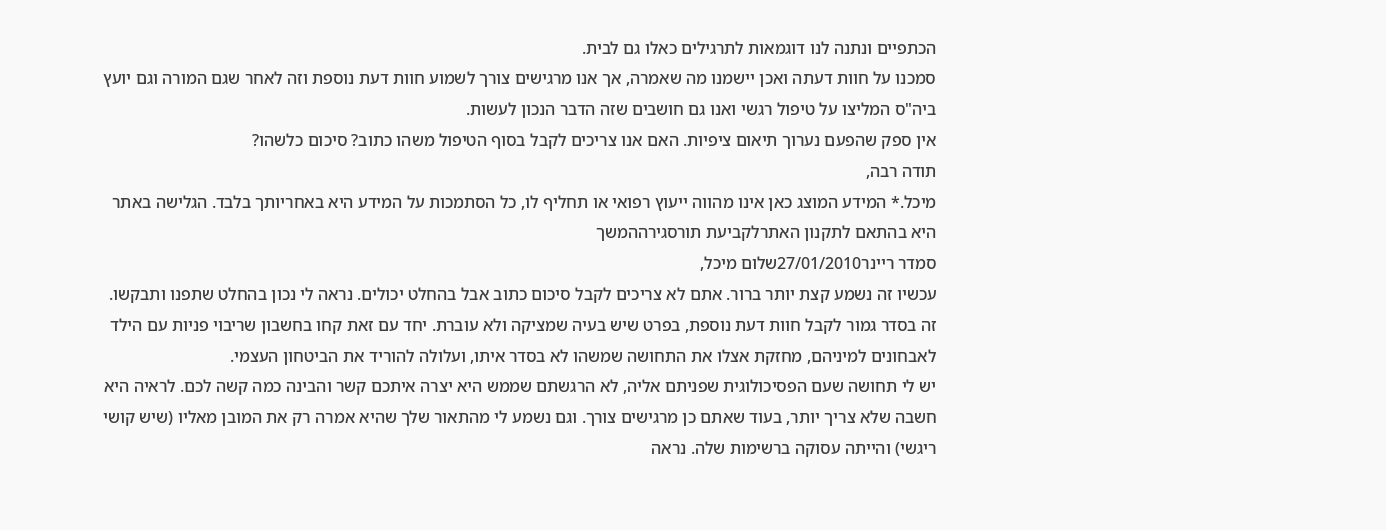הכתפיים ונתנה לנו דוגמאות לתרגילים כאלו גם לבית.
סמכנו על חוות דעתה ואכן יישמנו מה שאמרה, אך אנו מרגישים צורך לשמוע חוות דעת נוספת וזה לאחר שגם המורה וגם יועץ ביה"ס המליצו על טיפול רגשי ואנו גם חושבים שזה הדבר הנכון לעשות.
אין ספק שהפעם נערוך תיאום ציפיות. האם אנו צריכים לקבל בסוף הטיפול משהו כתוב? סיכום כלשהו?
תודה רבה,
מיכל.* המידע המוצג כאן אינו מהווה ייעוץ רפואי או תחליף לו, כל הסתמכות על המידע היא באחריותך בלבד. הגלישה באתר היא בהתאם לתקנון האתרלקביעת תורסגירההמשך
סמדר ריינר27/01/2010שלום מיכל,
עכשיו זה נשמע קצת יותר ברור. אתם לא צריכים לקבל סיכום כתוב אבל בהחלט יכולים. נראה לי נכון בהחלט שתפנו ותבקשו.
זה בסדר גמור לקבל חוות דעת נוספת, בפרט שיש בעיה שמציקה ולא עוברת. יחד עם זאת קחו בחשבון שריבוי פניות עם הילד לאבחונים למיניהם, מחזקת אצלו את התחושה שמשהו לא בסדר איתו, ועלולה להוריד את הביטחון העצמי.
יש לי תחושה שעם הפסיכולוגית שפניתם אליה, לא הרגשתם שממש היא יצרה איתכם קשר והבינה כמה קשה לכם. לראיה היא חשבה שלא צריך יותר, בעוד שאתם כן מרגישים צורך. וגם נשמע לי מהתאור שלך שהיא אמרה רק את המובן מאליו (שיש קושי ריגשי) והייתה עסוקה ברשימות שלה. נראה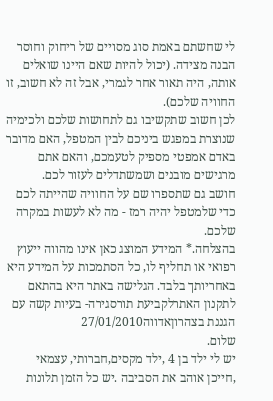לי שחשתם באמת סוג מסויים של ריחוק וחוסר הבנה מצידה. (יכול להיות שאם היינו שואלים אותה, היה תאור אחר לגמרי, אבל זה לא חשוב, זו החוויה שלכם).
לכן חשוב שתקשיבו גם לתחושות שלכם ולכימיה שנוצרת במפגש ביניכם לבין המטפל, האם מדובר באדם אמפטי מספיק לטעמכם, והאם אתם מרגישים מובנים ושמשתדלים לעזור לכם.
חושב גם שתספרו שם על החוויה שהייתה לכם כדי שלמטפל יהיה רמז - מה לא לעשות במקרה שלכם.
בהצלחה.* המידע המוצג כאן אינו מהווה ייעוץ רפואי או תחליף לו, כל הסתמכות על המידע היא באחריותך בלבד. הגלישה באתר היא בהתאם לתקנון האתרלקביעת תורסגירה- בעיות קשה עם הגננת בצהרוןאדווה27/01/2010
שלום.
יש לי ילד בן 4 ,ילד מקסים,חברותי, עצמאי ,חייכן אוהב את הסביבה .יש כל הזמן תלונות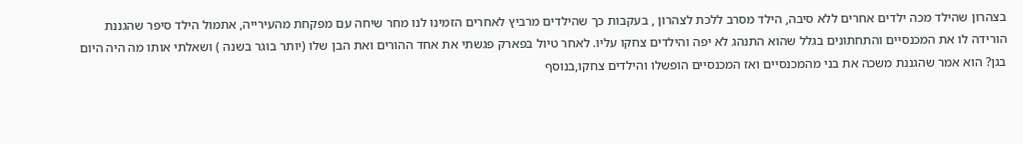בצהרון שהילד מכה ילדים אחרים ללא סיבה, הילד מסרב ללכת לצהרון , בעקבות כך שהילדים מרביץ לאחרים הזמינו לנו מחר שיחה עם מפקחת מהעירייה, אתמול הילד סיפר שהגננת הורידה לו את המכנסיים והתחתונים בגלל שהוא התנהג לא יפה והילדים צחקו עליו. לאחר טיול בפארק פגשתי את אחד ההורים ואת הבן שלו (יותר בוגר בשנה ) ושאלתי אותו מה היה היום בגן? הוא אמר שהגננת משכה את בני מהמכנסיים ואז המכנסיים הופשלו והילדים צחקו,בנוסף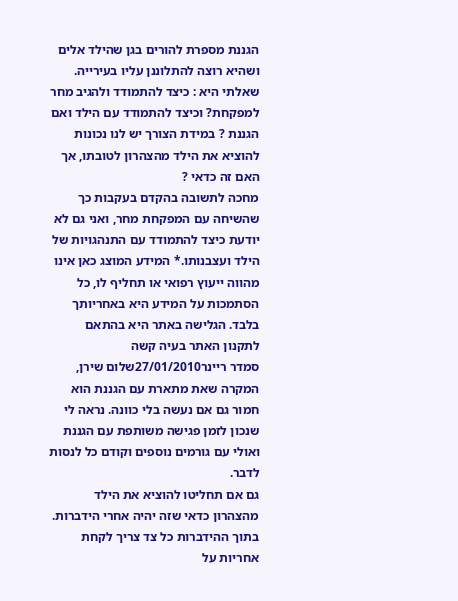הגננת מספרת להורים בגן שהילד אלים ושהיא רוצה להתלוננן עליו בעירייה. שאלתי היא : כיצד להתמודד ולהגיב מחר למפקחת? וכיצד להתמודד עם הילד ואם הגננת ? במידת הצורך יש לנו נכונות להוציא את הילד מהצהרון לטובתו, אך האם זה כדאי ?
מחכה לתשובה בהקדם בעקבות כך שהשיחה עם המפקחת מחר, ואני גם לא יודעת כיצד להתמודד עם התנהגויות של הילד ועצבנותו.* המידע המוצג כאן אינו מהווה ייעוץ רפואי או תחליף לו, כל הסתמכות על המידע היא באחריותך בלבד. הגלישה באתר היא בהתאם לתקנון האתר בעיה קשה
סמדר ריינר27/01/2010שלום שירן,
המקרה שאת מתארת עם הגננת הוא חמור גם אם נעשה בלי כוונה. נראה לי שנכון לזמן פגישה משותפת עם הגננת ואולי עם גורמים נוספים וקודם כל לנסות לדבר.
גם אם תחליטו להוציא את הילד מהצהרון כדאי שזה יהיה אחרי הידברות. בתוך ההידברות כל צד צריך לקחת אחריות על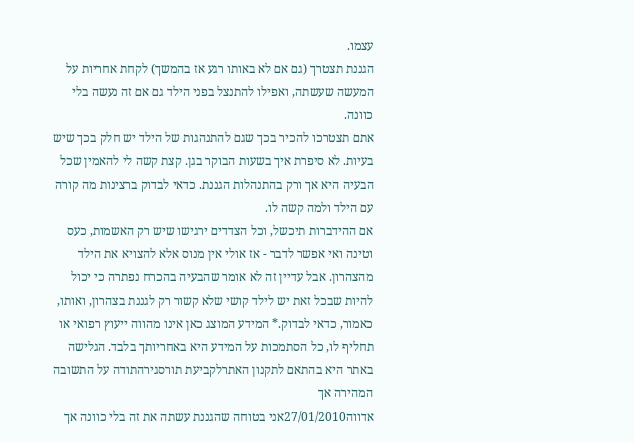עצמו.
הגננת תצטרך (גם אם לא באותו רגע אז בהמשך) לקחת אחריות על המעשה שעשתה, ואפילו להתנצל בפני הילד גם אם זה נעשה בלי כוונה.
אתם תצטרכו להכיר בכך שגם להתנהגות של הילד יש חלק בכך שיש בעיות. לא סיפרת איך בשעות הבוקר בגן. קצת קשה לי להאמין שכל הבעיה היא אך ורק בהתנהלות הגננת. כדאי לבדוק ברצינות מה קורה עם הילד ולמה קשה לו.
אם ההידברות תיכשל, וכל הצדדים ירגישו שיש רק האשמות, כעס וטינה ואי אפשר לדבר - אז אולי אין מנוס אלא להצויא את הילד מהצהרון. אבל עדיין זה לא אומר שהבעיה בהכרח נפתרה כי יכול להיות שבכל זאת יש לילד קושי שלא קשור רק לגננת בצהרון, ואותו, כאמור, כדאי לבדוק.* המידע המוצג כאן אינו מהווה ייעוץ רפואי או תחליף לו, כל הסתמכות על המידע היא באחריותך בלבד. הגלישה באתר היא בהתאם לתקנון האתרלקביעת תורסגירהתודה על התשובה המהירה אך
אדווה27/01/2010אני בטוחה שהגננת עשתה את זה בלי כוונה אך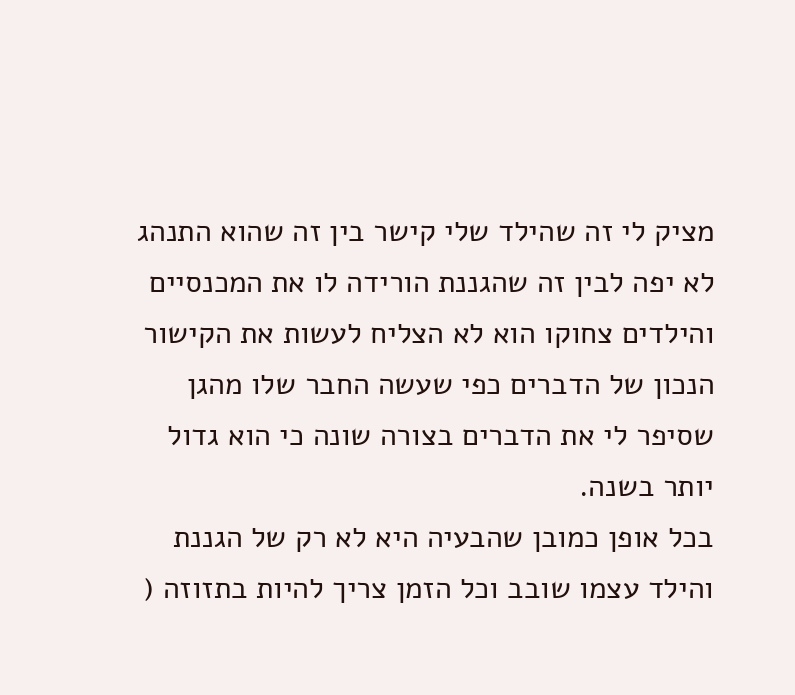מציק לי זה שהילד שלי קישר בין זה שהוא התנהג לא יפה לבין זה שהגננת הורידה לו את המכנסיים והילדים צחוקו הוא לא הצליח לעשות את הקישור הנכון של הדברים כפי שעשה החבר שלו מהגן שסיפר לי את הדברים בצורה שונה כי הוא גדול יותר בשנה.
בכל אופן כמובן שהבעיה היא לא רק של הגננת והילד עצמו שובב וכל הזמן צריך להיות בתזוזה (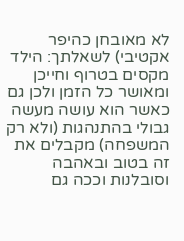לא מאובחן כהיפר אקטיבי) לשאלתך: הילד מקסים בטרוף וחייכן ומאושר כל הזמן ולכן גם כאשר הוא עושה מעשה גבולי בהתנהגות (ולא רק המשפחה) מקבלים את זה בטוב ובאהבה וסובלנות וככה גם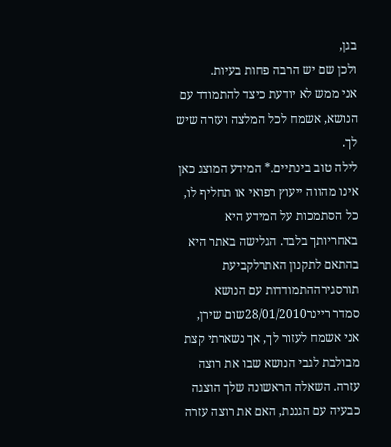בגן,
ולכן שם יש הרבה פחות בעיות.
אני ממש לא יודעת כיצד להתמודד עם הנושא, אשמח לכל המלצה ועזרה שיש לך.
לילה טוב בינתיים.* המידע המוצג כאן אינו מהווה ייעוץ רפואי או תחליף לו, כל הסתמכות על המידע היא באחריותך בלבד. הגלישה באתר היא בהתאם לתקנון האתרלקביעת תורסגירההתמודדות עם הנושא
סמדר ריינר28/01/2010שום שירן,
אני אשמח לעזור לך, אך נשארתי קצת מבולבת לגבי הנושא שבו את רוצה עזרה. השאלה הראשונה שלך הוצגה כבעיה עם הגננת, האם את רוצה עזרה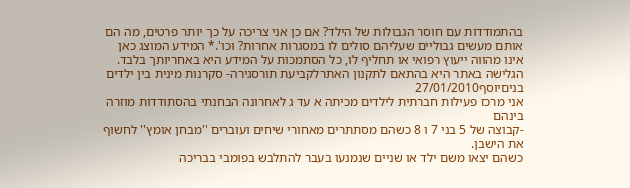בהתמודדות עם חוסר הגבולות של הילד? אם כן אני צריכה על כך יותר פרטים, מה הם אותם מעשים גבוליים שעליהם סולים לו במסגרות אחרות? וכו'.* המידע המוצג כאן אינו מהווה ייעוץ רפואי או תחליף לו, כל הסתמכות על המידע היא באחריותך בלבד. הגלישה באתר היא בהתאם לתקנון האתרלקביעת תורסגירה- סקרנות מינית בין ילדים בניםיוסף27/01/2010
אני מרכז פעילות חברתית לילדים מכיתה א עד ג לאחרונה הבחנתי בהסתודדות מוזרה בינהם
-קבוצה של 5 בני 7 ו 8 כשהם מסתתרים מאחורי שיחים ועוברים ''מבחן אומץ'' לחשוף את הישבן.
כשהם יצאו משם ילד או שניים שנמנעו בעבר להתלבש בפומבי בבריכה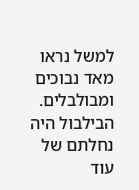למשל נראו מאד נבוכים ומבולבלים. הבילבול היה נחלתם של עוד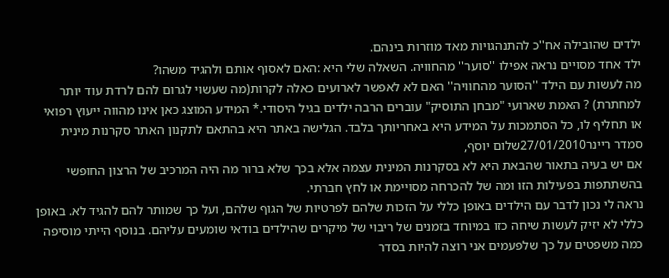ילדים שהובילה אח''כ להתנהגויות מאד מוזרות בינהם.
ילד אחד מסויים נראה אפילו ''סוער'' מהחוויה. השאלה שלי היא :האם לאסוף אותם ולהגיד משהו?
מה לעשות עם הילד ''הסוער מהחוויה'' האם לא לאפשר לארועים כאלה לקרות(מה שעשוי לגרום להם לרדת עוד יותר למחתרת) ? האמת שארועי "מבחן התוסיק" עוברים הרבה ילדים בגיל היסודי.* המידע המוצג כאן אינו מהווה ייעוץ רפואי או תחליף לו, כל הסתמכות על המידע היא באחריותך בלבד. הגלישה באתר היא בהתאם לתקנון האתר סקרנות מינית
סמדר ריינר27/01/2010שלום יוסף,
אם יש בעיה בתאור שהבאת היא לא בסקרנות המינית עצמה אלא בכך שלא ברור מה היה המרכיב של הרצון החופשי בהשתתפות בפעילות הזו ומה של להכרחה מסויימת או לחץ חברתי.
נראה לי נכון לדבר עם הילדים באופן כללי על הזכות שלהם לפרטיות של הגוף שלהם, ועל כך שמותר להם להגיד לא. באופן כללי לא יזיק לעשות שיחה כזו במיוחד בזמנים של ריבוי של מיקרים שהילדים בודאי שומעים עליהם. בנוסף הייתי מוסיפה כמה משפטים על כך שלפעמים אני רוצה להיות בסדר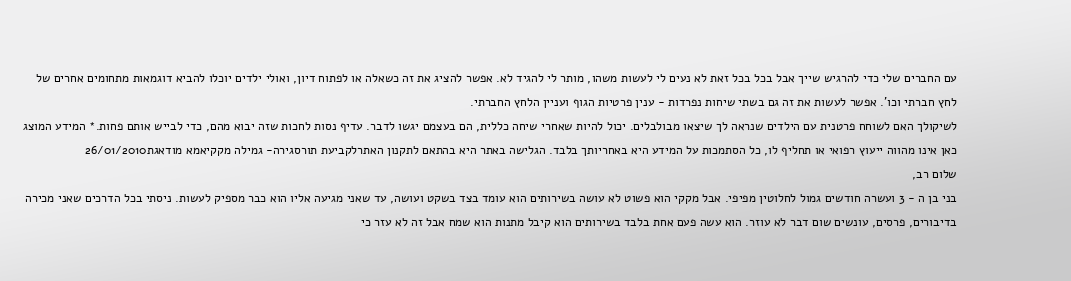עם החברים שלי כדי להרגיש שייך אבל בכל בכל זאת לא נעים לי לעשות משהו, מותר לי להגיד לא. אפשר להציג את זה כשאלה או לפתוח דיון, ואולי ילדים יוכלו להביא דוגמאות מתחומים אחרים של לחץ חברתי וכו'. אפשר לעשות את זה גם בשתי שיחות נפרדות - ענין פרטיות הגוף ועניין הלחץ החברתי.
לשיקולך האם לשוחח פרטנית עם הילדים שנראה לך שיצאו מבולבלים. יכול להיות שאחרי שיחה כללית, הם בעצמם יגשו לדבר. עדיף נסות לחכות שזה יבוא מהם, כדי לבייש אותם פחות.* המידע המוצג כאן אינו מהווה ייעוץ רפואי או תחליף לו, כל הסתמכות על המידע היא באחריותך בלבד. הגלישה באתר היא בהתאם לתקנון האתרלקביעת תורסגירה- גמילה מקקיאמא מודאגת26/01/2010
שלום רב,
בני בן ה - 3 ועשרה חודשים גמול לחלוטין מפיפי. אבל מקקי הוא פשוט לא עושה בשירותים הוא עומד בצד בשקט ועושה, עד שאני מגיעה אליו הוא כבר מספיק לעשות. ניסתי בכל הדרכים שאני מכירה בדיבורים, פרסים, עונשים שום דבר לא עוזר. הוא עשה פעם אחת בלבד בשירותים הוא קיבל מתנות הוא שמח אבל זה לא עזר כי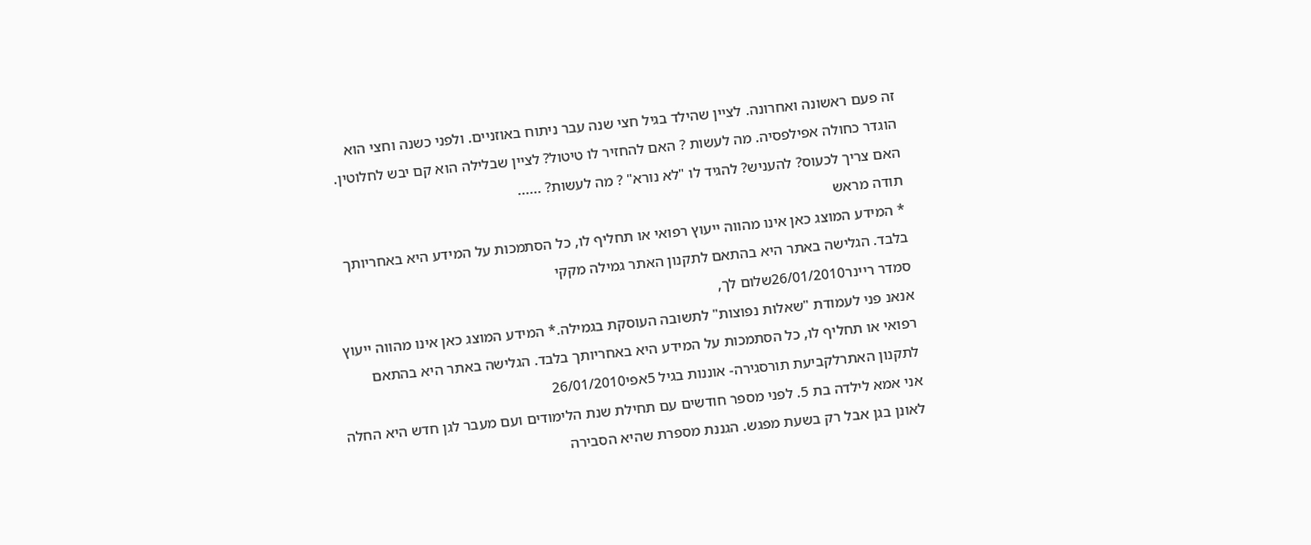זה פעם ראשונה ואחרונה. לציין שהילד בגיל חצי שנה עבר ניתוח באוזניים. ולפני כשנה וחצי הוא הוגדר כחולה אפילפסיה. מה לעשות ? האם להחזיר לו טיטול? לציין שבלילה הוא קם יבש לחלוטין. האם צריך לכעוס? להעניש? להגיד לו "לא נורא" ? מה לעשות? ......
תודה מראש
* המידע המוצג כאן אינו מהווה ייעוץ רפואי או תחליף לו, כל הסתמכות על המידע היא באחריותך בלבד. הגלישה באתר היא בהתאם לתקנון האתר גמילה מקקי
סמדר ריינר26/01/2010שלום לך,
אנאנ פני לעמודת "שאלות נפוצות" לתשובה העוסקת בגמילה.* המידע המוצג כאן אינו מהווה ייעוץ רפואי או תחליף לו, כל הסתמכות על המידע היא באחריותך בלבד. הגלישה באתר היא בהתאם לתקנון האתרלקביעת תורסגירה- אוננות בגיל 5אפי26/01/2010
אני אמא לילדה בת 5. לפני מספר חודשים עם תחילת שנת הלימודים ועם מעבר לגן חדש היא החלה לאונן בגן אבל רק בשעת מפגש. הגננת מספרת שהיא הסבירה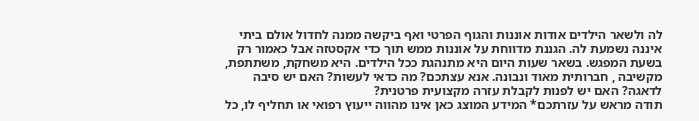לה ולשאר הילדים אודות אוננות והגוף הפרטי ואף ביקשה ממנה לחדול אולם ביתי איננה נשמעת לה. הגננת מדווחת על אוננות ממש תוך כדי אקסטזה אבל כאמור רק בשעת המפגש. בשאר שעות היום היא מתנהגת ככל הילדים. היא משחקת, משתתפת, מקשיבה , חברותית מאוד ונבונה. אנא עצתכם? מה כדאי לעשות? האם יש סיבה לדאגה? האם יש לפנות לקבלת עזרה מקצועית פרטנית?
תודה מראש על עזרתכם* המידע המוצג כאן אינו מהווה ייעוץ רפואי או תחליף לו, כל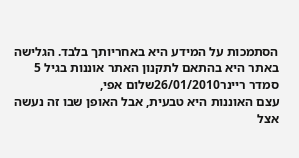הסתמכות על המידע היא באחריותך בלבד. הגלישה באתר היא בהתאם לתקנון האתר אוננות בגיל 5
סמדר ריינר26/01/2010שלום אפי,
עצם האוננות היא טבעית, אבל האופן שבו זה נעשה אצל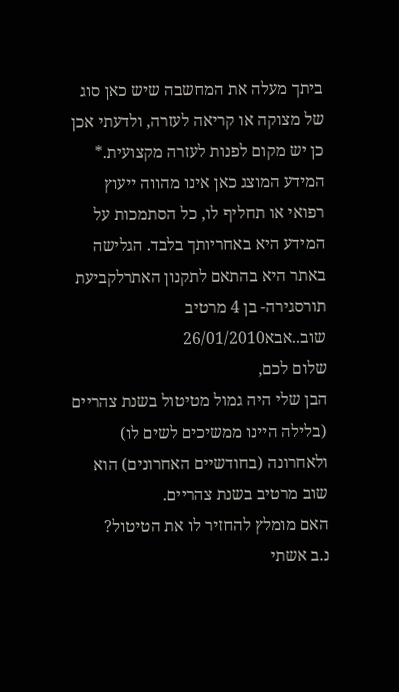ביתך מעלה את המחשבה שיש כאן סוג של מצוקה או קריאה לעזרה, ולדעתי אכן כן יש מקום לפנות לעזרה מקצועית.* המידע המוצג כאן אינו מהווה ייעוץ רפואי או תחליף לו, כל הסתמכות על המידע היא באחריותך בלבד. הגלישה באתר היא בהתאם לתקנון האתרלקביעת תורסגירה- בן 4 מרטיב שוב..אבא26/01/2010
שלום לכם,
הבן שלי היה גמול מטיטול בשנת צהריים (בלילה היינו ממשיכים לשים לו) ולאחרונה (בחודשיים האחרונים) הוא שוב מרטיב בשנת צהריים.
האם מומלץ להחזיר לו את הטיטול?
נ.ב אשתי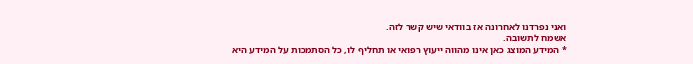ואני נפרדנו לאחרונה אז בוודאי שיש קשר לזה.
אשמח לתשובה.
* המידע המוצג כאן אינו מהווה ייעוץ רפואי או תחליף לו, כל הסתמכות על המידע היא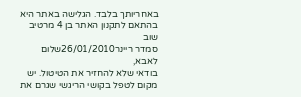באחריותך בלבד. הגלישה באתר היא בהתאם לתקנון האתר בן 4 מרטיב שוב
סמדר ריינר26/01/2010שלום לאבא,
בודאי שלא להחזיר את הטיטול. יש מקום לטפל בקושי הריגשי שגרם את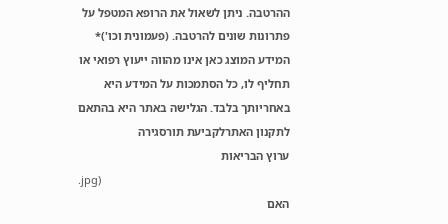ההרטבה. ניתן לשאול את הרופא המטפל על פתרונות שונים להרטבה. (פעמונית וכו')* המידע המוצג כאן אינו מהווה ייעוץ רפואי או תחליף לו, כל הסתמכות על המידע היא באחריותך בלבד. הגלישה באתר היא בהתאם לתקנון האתרלקביעת תורסגירה
ערוץ הבריאות
.jpg)
האם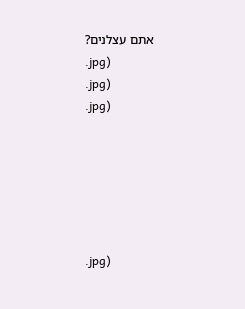אתם עצלנים?
.jpg)
.jpg)
.jpg)






.jpg)